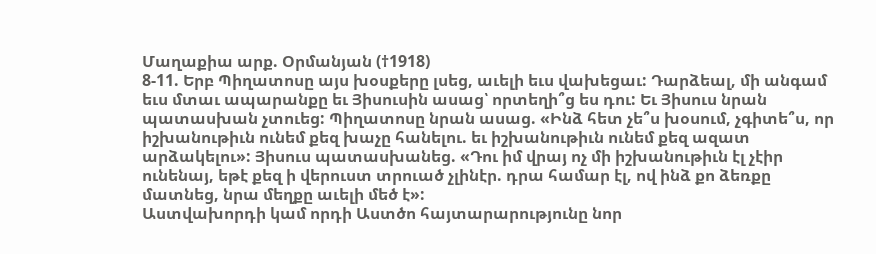Մաղաքիա արք. Օրմանյան (†1918)
8-11. Երբ Պիղատոսը այս խօսքերը լսեց, աւելի եւս վախեցաւ: Դարձեալ, մի անգամ եւս մտաւ ապարանքը եւ Յիսուսին ասաց՝ որտեղի՞ց ես դու: Եւ Յիսուս նրան պատասխան չտուեց: Պիղատոսը նրան ասաց. «Ինձ հետ չե՞ս խօսում, չգիտե՞ս, որ իշխանութիւն ունեմ քեզ խաչը հանելու. եւ իշխանութիւն ունեմ քեզ ազատ արձակելու»: Յիսուս պատասխանեց. «Դու իմ վրայ ոչ մի իշխանութիւն էլ չէիր ունենայ, եթէ քեզ ի վերուստ տրուած չլինէր. դրա համար էլ, ով ինձ քո ձեռքը մատնեց, նրա մեղքը աւելի մեծ է»:
Աստվախորդի կամ որդի Աստծո հայտարարությունը նոր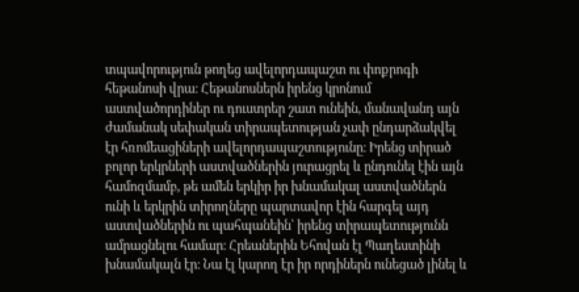տպավորություն թողեց ավելորդապաշտ ու փոքրոգի հեթանոսի վրա։ Հեթանոսներն իրենց կրոնում աստվածորդիներ ու դուստրեր շատ ունեին, մանավանդ այն ժամանակ սեփական տիրապետության չափ ընդարձակվել էր հռոմեացիների ավելորդապաշտությունը։ Իրենց տիրած բոլոր երկրների աստվածներին յուրացրել և ընդունել էին այն համոզմամբ, թե ամեն երկիր իր խնամակալ աստվածներն ունի և երկրին տիրողները պարտավոր էին հարգել այդ աստվածներին ու պահպանեին՝ իրենց տիրապետությունն ամրացնելու համար։ Հրեաներին Եհովան էլ Պաղեստինի խնամակալն էր։ Նա էլ կարող էր իր որդիներն ունեցած լինել և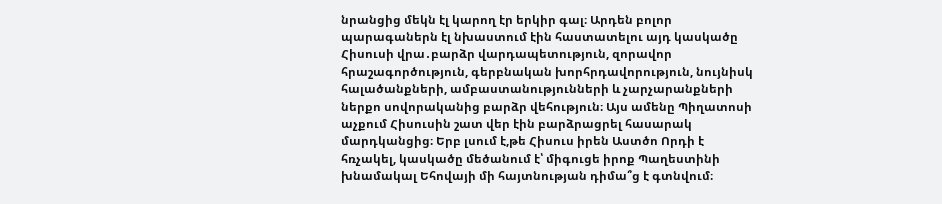նրանցից մեկն էլ կարող էր երկիր գալ։ Արդեն բոլոր պարագաներն էլ նխաստում էին հաստատելու այդ կասկածը Հիսուսի վրա․բարձր վարդապետություն, զորավոր հրաշագործություն, գերբնական խորհրդավորություն, նույնիսկ հալածանքների, ամբաստանությունների և չարչարանքների ներքո սովորականից բարձր վեհություն։ Այս ամենը Պիղատոսի աչքում Հիսուսին շատ վեր էին բարձրացրել հասարակ մարդկանցից։ Երբ լսում է,թե Հիսուս իրեն Աստծո Որդի է հռչակել, կասկածը մեծանում է՝ միգուցե իրոք Պաղեստինի խնամակալ Եհովայի մի հայտնության դիմա՞ց է գտնվում։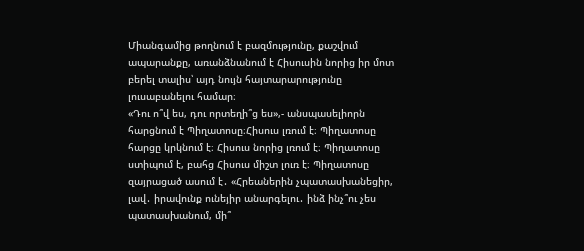Միանգամից թողնում է բազմությունը, քաշվում ապարանքը, առանձնանում է Հիսուսին նորից իր մոտ բերել տալիս՝ այդ նույն հայտարարությունը լուսաբանելու համար։
«Դու ո՞վ ես, դու որտեղի՞ց ես»,- անսպասելիորն հարցնում է Պիղատոսը։Հիսուս լռում է։ Պիղատոսը հարցը կրկնում է։ Հիսուս նորից լռում է։ Պիղատոսը ստիպում է, բահց Հիսուս միշտ լուռ է։ Պիղատոսը զայրացած ասում է․ «Հրեաներին չպատասխանեցիր, լավ․ իրավունք ունեյիր անարգելու․ ինձ ինչ՞ու չես պատասխանում, մի՞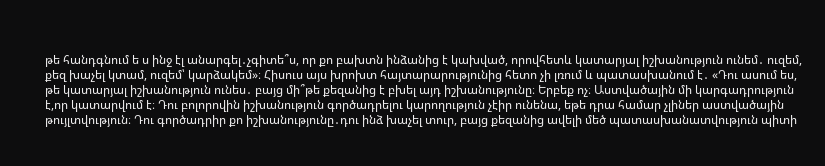թե հանդգնում ե ս ինջ էլ անարգել․չգիտե՞ս, որ քո բախտն ինձանից է կախված, որովհետև կատարյալ իշխանություն ունեմ․ ուզեմ, քեզ խաչել կտամ, ուզեմ՝ կարձակեմ»։ Հիսուս այս խրոխտ հայտարարությունից հետո չի լռում և պատասխանում է․ «Դու ասում ես, թե կատարյալ իշխանություն ունես․ բայց մի՞թե քեզանից է բխել այդ իշխանությունը։ Երբեք ոչ։ Աստվածային մի կարգադրություն է,որ կատարվում է։ Դու բոլորովին իշխանություն գործադրելու կարողություն չէիր ունենա, եթե դրա համար չլիներ աստվածային թույլտվություն։ Դու գործադրիր քո իշխանությունը․դու ինձ խաչել տուր, բայց քեզանից ավելի մեծ պատասխանատվություն պիտի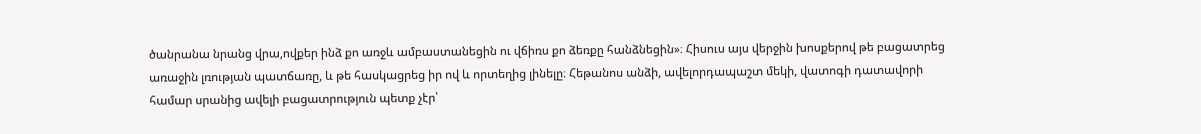ծանրանա նրանց վրա,ովքեր ինձ քո առջև ամբաստանեցին ու վճիռս քո ձեռքը հանձնեցին»։ Հիսուս այս վերջին խոսքերով թե բացատրեց առաջին լռության պատճառը, և թե հասկացրեց իր ով և որտեղից լինելը։ Հեթանոս անձի, ավելորդապաշտ մեկի, վատոգի դատավորի համար սրանից ավելի բացատրություն պետք չէր՝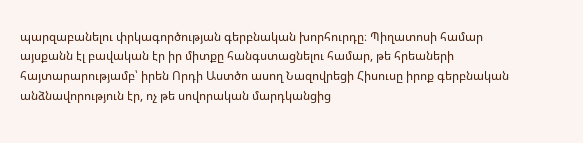պարզաբանելու փրկագործության գերբնական խորհուրդը։ Պիղատոսի համար այսքանն էլ բավական էր իր միտքը հանգստացնելու համար, թե հրեաների հայտարարությամբ՝ իրեն Որդի Աստծո ասող Նազովրեցի Հիսուսը իրոք գերբնական անձնավորություն էր, ոչ թե սովորական մարդկանցից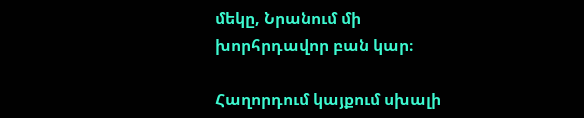մեկը, Նրանում մի խորհրդավոր բան կար։

Հաղորդում կայքում սխալի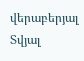վերաբերյալ
Տվյալ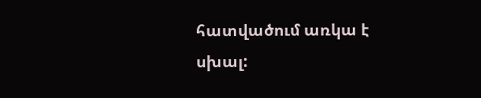հատվածում առկա է սխալ: